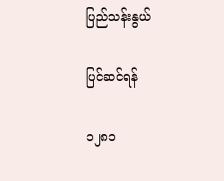ပြည်သန်းနွယ်

ပြင်ဆင်ရန်

၁၂၈၁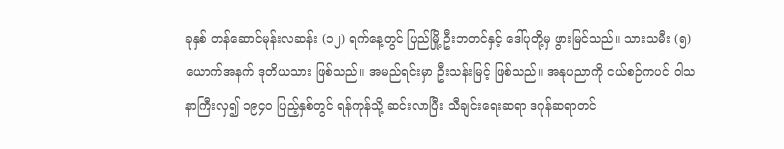ခုနှစ် တန်ဆောင်မုန်းလဆန်း (၁၂) ရက်နေ့တွင် ပြည်မြို့ ဦးဘတင်နှင့် ဒေါ်ပုတို့မှ ဖွားမြင်သည်။ သားသမီး (၅)ယောက်အနက် ဒုတိယသား ဖြစ်သည်။ အမည်ရင်းမှာ ဦးသန်းမြင့် ဖြစ်သည်။ အနုပညာကို ငယ်စဉ်ကပင် ဝါသနာကြီးလှ၍ ၁၉၄၀ ပြည့်နှစ်တွင် ရန်ကုန်သို့ ဆင်းလာပြီး သီချင်းရေးဆရာ ဒဂုန်ဆရာတင်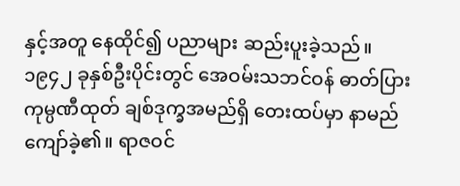နှင့်အတူ နေထိုင်၍ ပညာများ ဆည်းပူးခဲ့သည်။ ၁၉၄၂ ခုနှစ်ဦးပိုင်းတွင် အေဝမ်းသဘင်ဝန် ဓာတ်ပြားကုမ္ပဏီထုတ် ချစ်ဒုက္ခအမည်ရှိ တေးထပ်မှာ နာမည်ကျော်ခဲ့၏။ ရာဇဝင်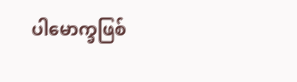ပါမောက္ခဖြစ်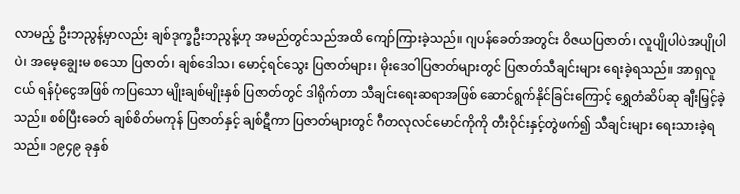လာမည့် ဦးဘညွန့်မှာလည်း ချစ်ဒုက္ခဦးဘညွန့်ဟု အမည်တွင်သည်အထိ ကျော်ကြားခဲ့သည်။ ဂျပန်ခေတ်အတွင်း ဝိဇယပြဇာတ်၊ လူပျိုပါပဲအပျိုပါပဲ၊ အမေ့ချွေးမ စသော ပြဇာတ်၊ ချစ်ဒေါသ၊ မောင့်ရင်သွေး ပြဇာတ်များ၊ မိုးဒေဝါပြဇာတ်များတွင် ပြဇာတ်သီချင်းများ ရေးခဲ့ရသည်။ အာရှလူငယ် ရန်ပုံငွေအဖြစ် ကပြသော မျိုးချစ်မျိုးနှစ် ပြဇာတ်တွင် ဒါရိုက်တာ သီချင်းရေးဆရာအဖြစ် ဆောင်ရွက်နိုင်ခြင်းကြောင့် ရွှေတံဆိပ်ဆု ချီးမြှင့်ခဲ့သည်။ စစ်ပြီးခေတ် ချစ်စိတ်မကုန် ပြဇာတ်နှင့် ချစ်ဋီကာ ပြဇာတ်များတွင် ဂီတလုလင်မောင်ကိုကို တီးဝိုင်းနှင့်တွဲဖက်၍ သီချင်းများ ရေးသားခဲ့ရသည်။ ၁၉၄၉ ခုနှစ်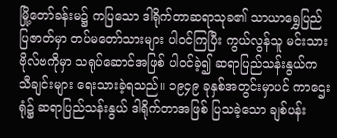မြို့တော်ခန်းမ၌ ကပြသော ဒါရိုက်တာဆရာသုခ၏ သာယာရွှေပြည် ပြဇာတ်မှာ တပ်မတော်သားများ ပါဝင်ကြပြီး ကွယ်လွန်သူ မင်းသားဗိုလ်ဗကိုမှာ သရုပ်ဆောင်အဖြစ် ပါဝင်ခဲ့၍ ဆရာပြည်သန်းနွယ်က သီချင်းများ ရေးသားခဲ့ရသည်။ ၁၉၄၉ ခုနှစ်အတွင်းမှာပင် ကာဌေးရုံ၌ ဆရာပြည်သန်းနွယ် ဒါရိုက်တာအဖြစ် ပြသခဲ့သော ချစ်ပန်း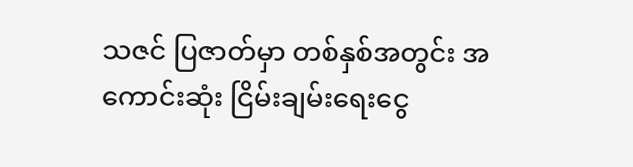သဇင် ပြဇာတ်မှာ တစ်နှစ်အတွင်း အကောင်းဆုံး ငြိမ်းချမ်းရေးငွေ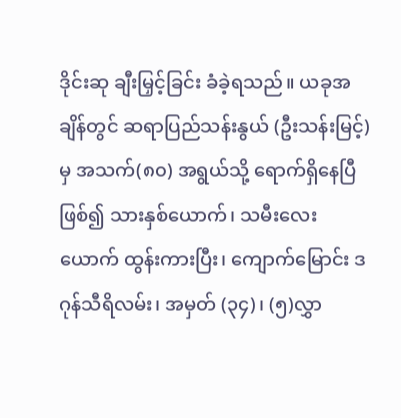ဒိုင်းဆု ချီးမြှင့်ခြင်း ခံခဲ့ရသည်။ ယခုအချိန်တွင် ဆရာပြည်သန်းနွယ် (ဦးသန်းမြင့်)မှ အသက်(၈၀) အရွယ်သို့ ရောက်ရှိနေပြီဖြစ်၍ သားနှစ်ယောက်၊ သမီးလေးယောက် ထွန်းကားပြီး၊ ကျောက်မြောင်း ဒဂုန်သီရိလမ်း၊ အမှတ် (၃၄)၊ (၅)လွှာ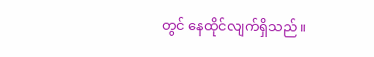တွင် နေထိုင်လျက်ရှိသည်။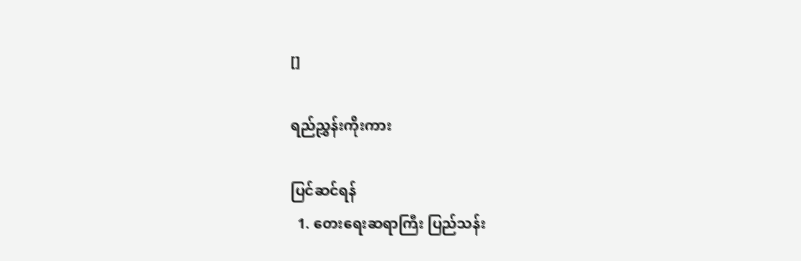[]

ရည်ညွှန်းကိုးကား

ပြင်ဆင်ရန်
  1. တေးရေးဆရာကြီး ပြည်သန်း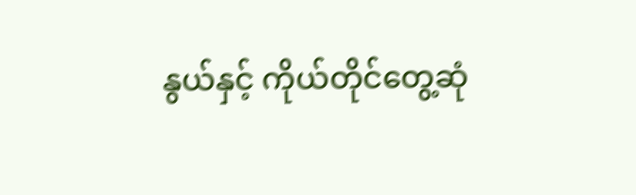နွယ်နှင့် ကိုယ်တိုင်တွေ့ဆုံ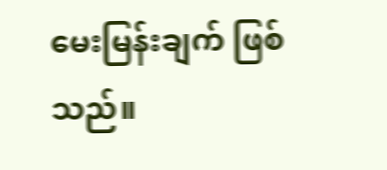မေးမြန်းချက် ဖြစ်သည်။